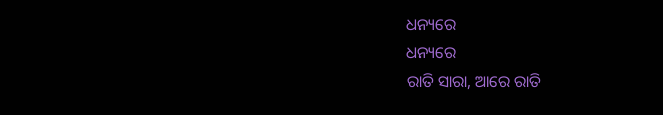ଧନ୍ୟରେ
ଧନ୍ୟରେ
ରାତି ସାରା, ଆରେ ରାତି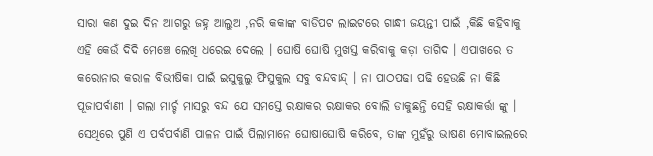ସାରା କଣ ଦୁଇ ଦିନ ଆଗରୁ ଜହ୍ନ ଆଲୁଅ ,ନରି କକାଙ୍କ ବାଡିପଟ ଲାଇଟରେ ଗାନ୍ଧୀ ଜୟନ୍ତୀ ପାଇଁ ,କିଛି କହିବାକୁ ଏହି କେଉଁ ଦିଦି ମେଞ୍ଚେ ଲେଖି ଧରେଇ ଦେଲେ । ଘୋଷି ଘୋଷି ମୁଖସ୍ତ କରିବାକୁ କଡ଼ା ତାଗିଦ । ଏପାଖରେ ତ କରୋନାର କରାଳ ବିଭୀଷିକା ପାଇଁ ଇସୁକୁଲୁ ଫିସୁକୁଲ ସବୁ ବନ୍ଦବାନ୍ଦ୍ । ନା ପାଠପଢା ପଢି ହେଉଛି ନା କିଛି ପୂଜାପର୍ବାଣୀ । ଗଲା ମାର୍ଚ୍ଚ ମାସରୁ ବନ୍ଦ ଯେ ସମସ୍ତେ ରକ୍ଷାକର ରକ୍ଷାକର ବୋଲି ଡାକୁଛନ୍ତି ସେହି ରକ୍ଷାକର୍ତ୍ତା ଙ୍କୁ । ସେଥିରେ ପୁଣି ଏ ପର୍ବପର୍ବାଣି ପାଳନ ପାଇଁ ପିଲାମାନେ ଘୋଷାଘୋଷି କରିବେ, ତାଙ୍କ ମୁହଁରୁ ଭାଷଣ ମୋବାଇଲରେ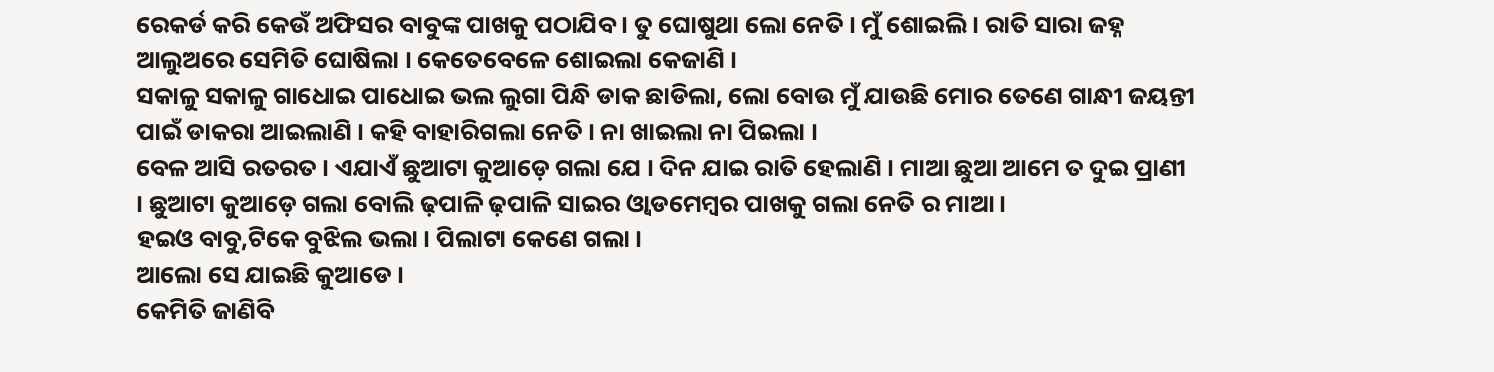ରେକର୍ଡ କରି କେଉଁ ଅଫିସର ବାବୁଙ୍କ ପାଖକୁ ପଠାଯିବ । ତୁ ଘୋଷୁଥା ଲୋ ନେତି । ମୁଁ ଶୋଇଲି । ରାତି ସାରା ଜହ୍ନ ଆଲୁଅରେ ସେମିତି ଘୋଷିଲା । କେତେବେଳେ ଶୋଇଲା କେଜାଣି ।
ସକାଳୁ ସକାଳୁ ଗାଧୋଇ ପାଧୋଇ ଭଲ ଲୁଗା ପିନ୍ଧି ଡାକ ଛାଡିଲା, ଲୋ ବୋଉ ମୁଁ ଯାଉଛି ମୋର ତେଣେ ଗାନ୍ଧୀ ଜୟନ୍ତୀ ପାଇଁ ଡାକରା ଆଇଲାଣି । କହି ବାହାରିଗଲା ନେତି । ନା ଖାଇଲା ନା ପିଇଲା ।
ବେଳ ଆସି ରତରତ । ଏଯାଏଁ ଛୁଆଟା କୁଆଡ଼େ ଗଲା ଯେ । ଦିନ ଯାଇ ରାତି ହେଲାଣି । ମାଆ ଛୁଆ ଆମେ ତ ଦୁଇ ପ୍ରାଣୀ । ଛୁଆଟା କୁଆଡ଼େ ଗଲା ବୋଲି ଢ଼ପାଳି ଢ଼ପାଳି ସାଇର ଓ୍ଵାଡମେମ୍ବର ପାଖକୁ ଗଲା ନେତି ର ମାଆ ।
ହଇଓ ବାବୁ,ଟିକେ ବୁଝିଲ ଭଲା । ପିଲାଟା କେଣେ ଗଲା ।
ଆଲୋ ସେ ଯାଇଛି କୁଆଡେ ।
କେମିତି ଜାଣିବି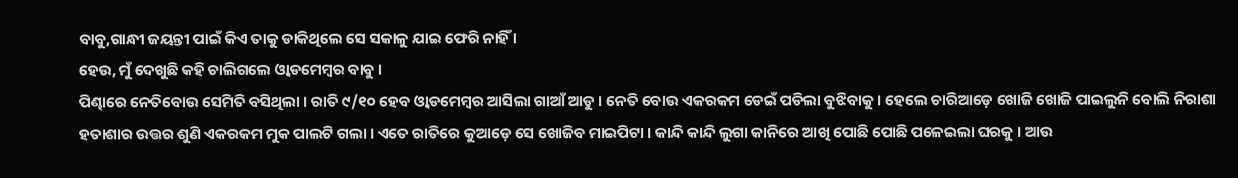ବାବୁ,ଗାନ୍ଧୀ ଜୟନ୍ତୀ ପାଇଁ କିଏ ତାକୁ ଡାକିଥିଲେ ସେ ସକାଳୁ ଯାଇ ଫେରି ନାହିଁ ।
ହେଉ, ମୁଁ ଦେଖୁଛି କହି ଚାଲିଗଲେ ଓ୍ଵାଡମେମ୍ବର ବାବୁ ।
ପିଣ୍ଢାରେ ନେତିବୋଉ ସେମିତି ବସିଥିଲା । ରାତି ୯/୧୦ ହେବ ଓ୍ଵାଡମେମ୍ବର ଆସିଲା ଗାଆଁ ଆଡୁ । ନେତି ବୋଉ ଏକରକମ ଡେଇଁ ପଡିଲା ବୁଝିବାକୁ । ହେଲେ ଚାରିଆଡ଼େ ଖୋଜି ଖୋଜି ପାଇଲୁନି ବୋଲି ନିରାଶା ହତାଶାର ଉତ୍ତର ଶୁଣି ଏକରକମ ମୁକ ପାଲଟି ଗଲା । ଏତେ ରାତିରେ କୁଆଡ଼େ ସେ ଖୋଜିବ ମାଇପିଟା । କାନ୍ଦି କାନ୍ଦି ଲୁଗା କାନିରେ ଆଖି ପୋଛି ପୋଛି ପଳେଇଲା ଘରକୁ । ଆଉ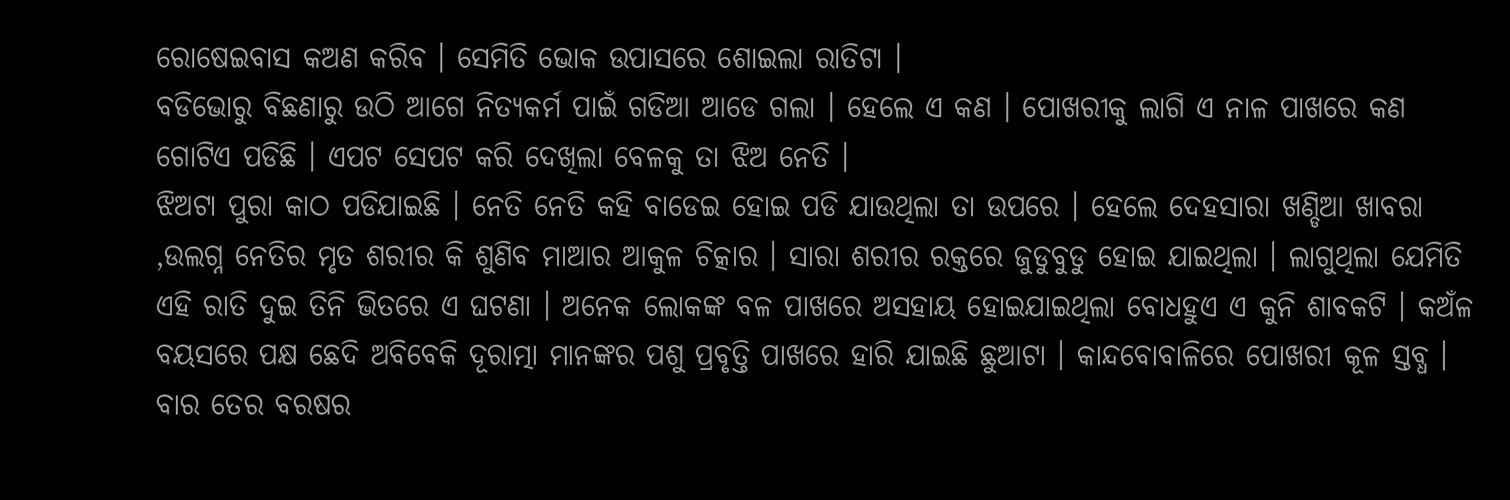ରୋଷେଇବାସ କଅଣ କରିବ । ସେମିତି ଭୋକ ଉପାସରେ ଶୋଇଲା ରାତିଟା ।
ବଡିଭୋରୁ ବିଛଣାରୁ ଉଠି ଆଗେ ନିତ୍ୟକର୍ମ ପାଇଁ ଗଡିଆ ଆଡେ ଗଲା । ହେଲେ ଏ କଣ । ପୋଖରୀକୁ ଲାଗି ଏ ନାଳ ପାଖରେ କଣ ଗୋଟିଏ ପଡିଛି । ଏପଟ ସେପଟ କରି ଦେଖିଲା ବେଳକୁ ତା ଝିଅ ନେତି ।
ଝିଅଟା ପୁରା କାଠ ପଡିଯାଇଛି । ନେତି ନେତି କହି ବାଡେଇ ହୋଇ ପଡି ଯାଉଥିଲା ତା ଉପରେ । ହେଲେ ଦେହସାରା ଖଣ୍ଡିଆ ଖାବରା ,ଉଲଗ୍ନ ନେତିର ମୃତ ଶରୀର କି ଶୁଣିବ ମାଆର ଆକୁଳ ଚିତ୍କାର । ସାରା ଶରୀର ରକ୍ତରେ ଜୁଡୁବୁଡୁ ହୋଇ ଯାଇଥିଲା । ଲାଗୁଥିଲା ଯେମିତି ଏହି ରାତି ଦୁଇ ତିନି ଭିତରେ ଏ ଘଟଣା । ଅନେକ ଲୋକଙ୍କ ବଳ ପାଖରେ ଅସହାୟ ହୋଇଯାଇଥିଲା ବୋଧହୁଏ ଏ କୁନି ଶାବକଟି । କଅଁଳ ବୟସରେ ପକ୍ଷ ଛେଦି ଅବିବେକି ଦୂରାତ୍ମା ମାନଙ୍କର ପଶୁ ପ୍ରବୃତ୍ତି ପାଖରେ ହାରି ଯାଇଛି ଛୁଆଟା । କାନ୍ଦବୋବାଳିରେ ପୋଖରୀ କୂଳ ସ୍ତବ୍ଧ । ବାର ତେର ବରଷର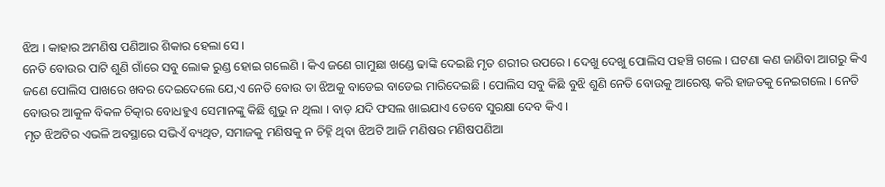ଝିଅ । କାହାର ଅମଣିଷ ପଣିଆର ଶିକାର ହେଲା ସେ ।
ନେତି ବୋଉର ପାଟି ଶୁଣି ଗାଁରେ ସବୁ ଲୋକ ରୁଣ୍ଡ ହୋଇ ଗଲେଣି । କିଏ ଜଣେ ଗାମୁଛା ଖଣ୍ଡେ ଢାଙ୍କି ଦେଇଛି ମୃତ ଶରୀର ଉପରେ । ଦେଖୁ ଦେଖୁ ପୋଲିସ ପହଞ୍ଚି ଗଲେ । ଘଟଣା କଣ ଜାଣିବା ଆଗରୁ କିଏ ଜଣେ ପୋଲିସ ପାଖରେ ଖବର ଦେଇଦେଲେ ଯେ,ଏ ନେତି ବୋଉ ତା ଝିଅକୁ ବାଡେଇ ବାଡେଇ ମାରିଦେଇଛି । ପୋଲିସ ସବୁ କିଛି ବୁଝି ଶୁଣି ନେତି ବୋଉକୁ ଆରେଷ୍ଟ କରି ହାଜତକୁ ନେଇଗଲେ । ନେତି ବୋଉର ଆକୁଳ ବିକଳ ଚିତ୍କାର ବୋଧହୁଏ ସେମାନଙ୍କୁ କିଛି ଶୁଭୁ ନ ଥିଲା । ବାଡ଼ ଯଦି ଫସଲ ଖାଇଯାଏ ତେବେ ସୁରକ୍ଷା ଦେବ କିଏ ।
ମୃତ ଝିଅଟିର ଏଭଳି ଅବସ୍ଥାରେ ସଭିଏଁ ବ୍ୟଥିତ, ସମାଜକୁ ମଣିଷକୁ ନ ଚିହ୍ନି ଥିବା ଝିଅଟି ଆଜି ମଣିଷର ମଣିଷପଣିଆ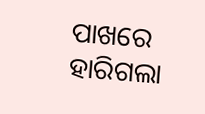ପାଖରେ ହାରିଗଲା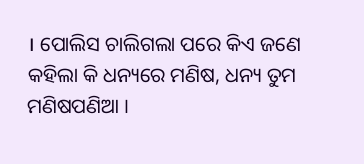। ପୋଲିସ ଚାଲିଗଲା ପରେ କିଏ ଜଣେ କହିଲା କି ଧନ୍ୟରେ ମଣିଷ, ଧନ୍ୟ ତୁମ ମଣିଷପଣିଆ ।